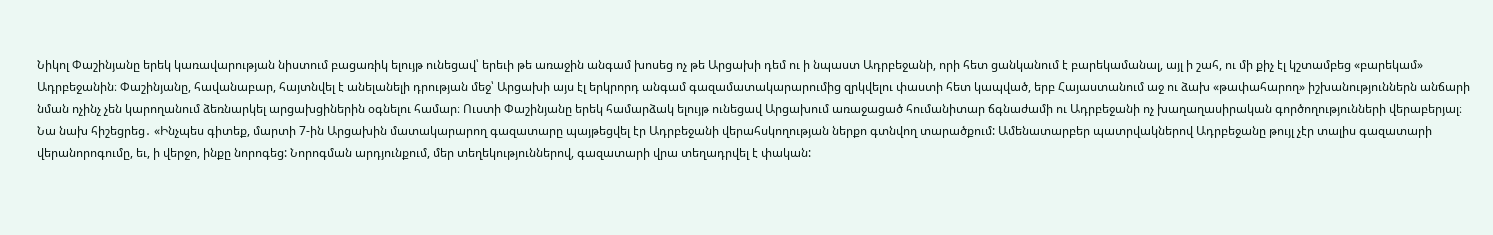Նիկոլ Փաշինյանը երեկ կառավարության նիստում բացառիկ ելույթ ունեցավ՝ երեւի թե առաջին անգամ խոսեց ոչ թե Արցախի դեմ ու ի նպաստ Ադրբեջանի, որի հետ ցանկանում է բարեկամանալ, այլ ի շահ, ու մի քիչ էլ կշտամբեց «բարեկամ» Ադրբեջանին։ Փաշինյանը, հավանաբար, հայտնվել է անելանելի դրության մեջ՝ Արցախի այս էլ երկրորդ անգամ գազամատակարարումից զրկվելու փաստի հետ կապված, երբ Հայաստանում աջ ու ձախ «թափահարող» իշխանություններն անճարի նման ոչինչ չեն կարողանում ձեռնարկել արցախցիներին օգնելու համար։ Ուստի Փաշինյանը երեկ համարձակ ելույթ ունեցավ Արցախում առաջացած հումանիտար ճգնաժամի ու Ադրբեջանի ոչ խաղաղասիրական գործողությունների վերաբերյալ։
Նա նախ հիշեցրեց․ «Ինչպես գիտեք, մարտի 7-ին Արցախին մատակարարող գազատարը պայթեցվել էր Ադրբեջանի վերահսկողության ներքո գտնվող տարածքում: Ամենատարբեր պատրվակներով Ադրբեջանը թույլ չէր տալիս գազատարի վերանորոգումը, եւ, ի վերջո, ինքը նորոգեց: Նորոգման արդյունքում, մեր տեղեկություններով, գազատարի վրա տեղադրվել է փական: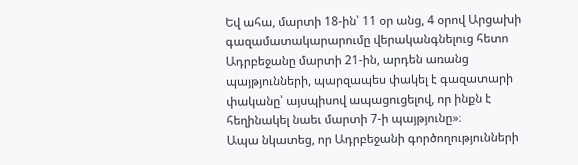Եվ ահա, մարտի 18-ին՝ 11 օր անց, 4 օրով Արցախի գազամատակարարումը վերականգնելուց հետո Ադրբեջանը մարտի 21-ին, արդեն առանց պայթյունների, պարզապես փակել է գազատարի փականը՝ այսպիսով ապացուցելով, որ ինքն է հեղինակել նաեւ մարտի 7-ի պայթյունը»։
Ապա նկատեց, որ Ադրբեջանի գործողությունների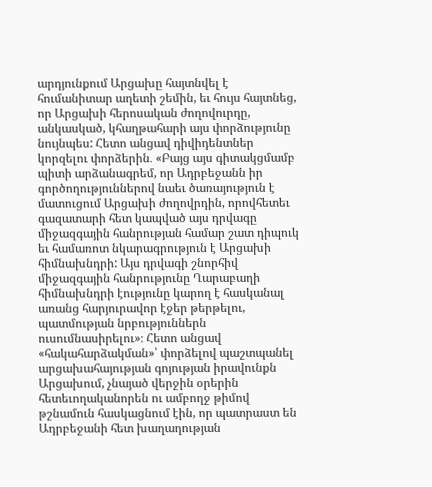արդյունքում Արցախը հայտնվել է հումանիտար աղետի շեմին, եւ հույս հայտնեց, որ Արցախի հերոսական ժողովուրդը, անկասկած, կհաղթահարի այս փորձությունը նույնպես: Հետո անցավ դիվիդենտներ կորզելու փորձերին․ «Բայց այս գիտակցմամբ պիտի արձանագրեմ, որ Ադրբեջանն իր գործողություններով նաեւ ծառայություն է մատուցում Արցախի ժողովրդին, որովհետեւ գազատարի հետ կապված այս դրվագը միջազգային հանրության համար շատ դիպուկ եւ համառոտ նկարագրություն է Արցախի հիմնախնդրի: Այս դրվագի շնորհիվ միջազգային հանրությունը Ղարաբաղի հիմնախնդրի էությունը կարող է հասկանալ առանց հարյուրավոր էջեր թերթելու, պատմության նրբություններն ուսումնասիրելու»։ Հետո անցավ «հակահարձակման»՝ փորձելով պաշտպանել արցախահայության գոյության իրավունքն Արցախում, չնայած վերջին օրերին հետեւողականորեն ու ամբողջ թիմով թշնամուն հասկացնում էին, որ պատրաստ են Ադրբեջանի հետ խաղաղության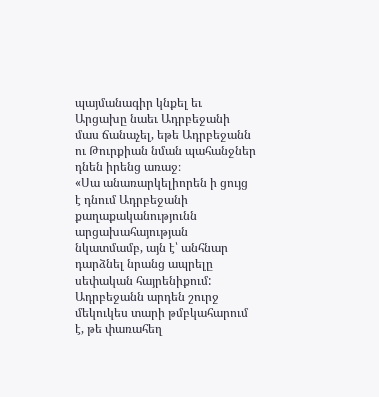պայմանագիր կնքել եւ Արցախը նաեւ Ադրբեջանի մաս ճանաչել, եթե Ադրբեջանն ու Թուրքիան նման պահանջներ դնեն իրենց առաջ։
«Սա անառարկելիորեն ի ցույց է դնում Ադրբեջանի քաղաքականությունն արցախահայության նկատմամբ, այն է՝ անհնար դարձնել նրանց ապրելը սեփական հայրենիքում: Ադրբեջանն արդեն շուրջ մեկուկես տարի թմբկահարում է, թե փառահեղ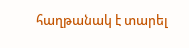հաղթանակ է տարել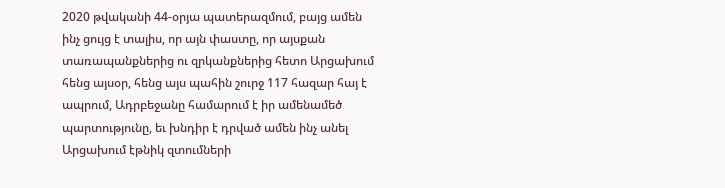2020 թվականի 44-օրյա պատերազմում, բայց ամեն ինչ ցույց է տալիս, որ այն փաստը, որ այսքան տառապանքներից ու զրկանքներից հետո Արցախում հենց այսօր, հենց այս պահին շուրջ 117 հազար հայ է ապրում, Ադրբեջանը համարում է իր ամենամեծ պարտությունը, եւ խնդիր է դրված ամեն ինչ անել Արցախում էթնիկ զտումների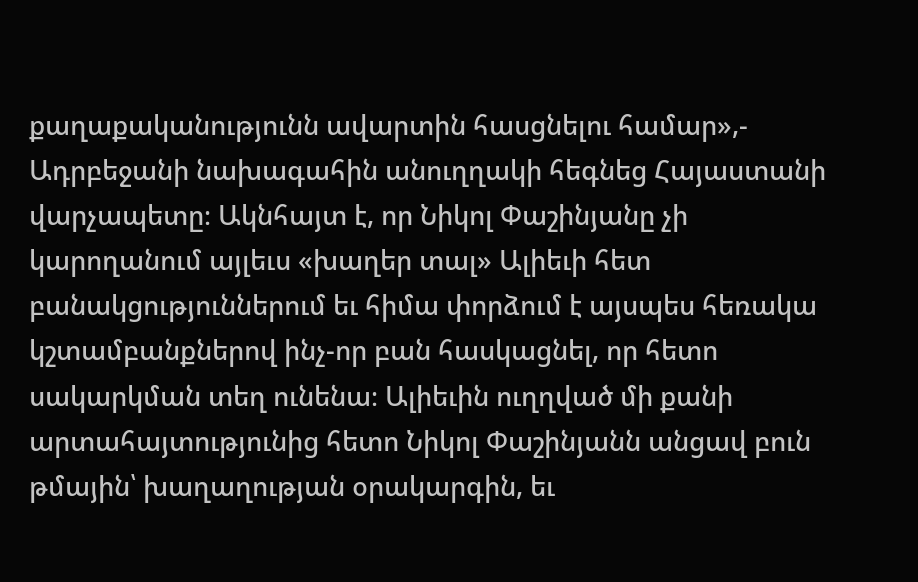քաղաքականությունն ավարտին հասցնելու համար»,- Ադրբեջանի նախագահին անուղղակի հեգնեց Հայաստանի վարչապետը։ Ակնհայտ է, որ Նիկոլ Փաշինյանը չի կարողանում այլեւս «խաղեր տալ» Ալիեւի հետ բանակցություններում եւ հիմա փորձում է այսպես հեռակա կշտամբանքներով ինչ-որ բան հասկացնել, որ հետո սակարկման տեղ ունենա։ Ալիեւին ուղղված մի քանի արտահայտությունից հետո Նիկոլ Փաշինյանն անցավ բուն թմային՝ խաղաղության օրակարգին, եւ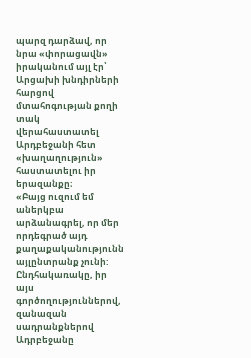պարզ դարձավ, որ նրա «փորացավն» իրականում այլ էր՝ Արցախի խնդիրների հարցով մտահոգության քողի տակ վերահաստատել Արդբեջանի հետ «խաղաղություն» հաստատելու իր երազանքը։
«Բայց ուզում եմ աներկբա արձանագրել, որ մեր որդեգրած այդ քաղաքականությունն այլընտրանք չունի: Ընդհակառակը, իր այս գործողություններով, զանազան սադրանքներով Ադրբեջանը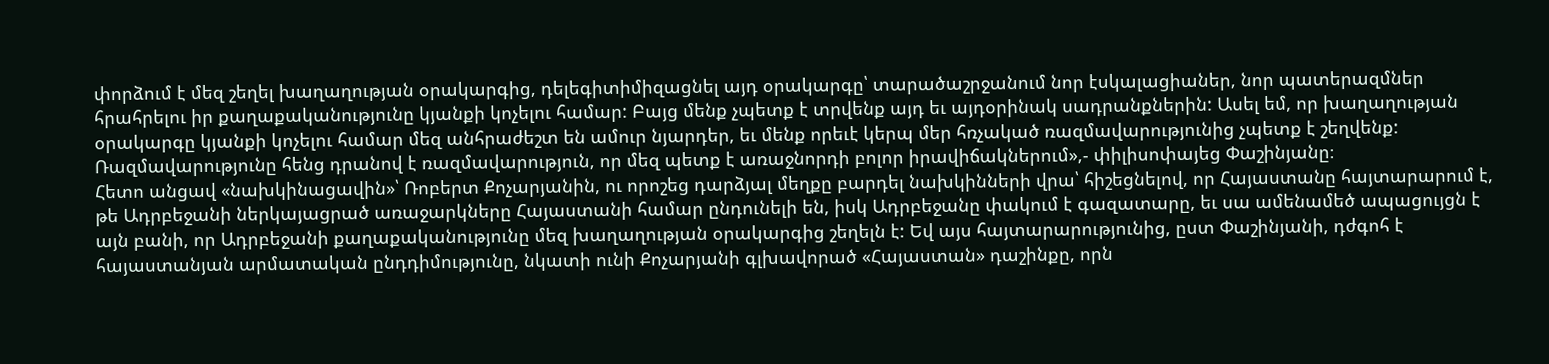փորձում է մեզ շեղել խաղաղության օրակարգից, դելեգիտիմիզացնել այդ օրակարգը՝ տարածաշրջանում նոր էսկալացիաներ, նոր պատերազմներ հրահրելու իր քաղաքականությունը կյանքի կոչելու համար: Բայց մենք չպետք է տրվենք այդ եւ այդօրինակ սադրանքներին: Ասել եմ, որ խաղաղության օրակարգը կյանքի կոչելու համար մեզ անհրաժեշտ են ամուր նյարդեր, եւ մենք որեւէ կերպ մեր հռչակած ռազմավարությունից չպետք է շեղվենք: Ռազմավարությունը հենց դրանով է ռազմավարություն, որ մեզ պետք է առաջնորդի բոլոր իրավիճակներում»,- փիլիսոփայեց Փաշինյանը։
Հետո անցավ «նախկինացավին»՝ Ռոբերտ Քոչարյանին, ու որոշեց դարձյալ մեղքը բարդել նախկինների վրա՝ հիշեցնելով, որ Հայաստանը հայտարարում է, թե Ադրբեջանի ներկայացրած առաջարկները Հայաստանի համար ընդունելի են, իսկ Ադրբեջանը փակում է գազատարը, եւ սա ամենամեծ ապացույցն է այն բանի, որ Ադրբեջանի քաղաքականությունը մեզ խաղաղության օրակարգից շեղելն է: Եվ այս հայտարարությունից, ըստ Փաշինյանի, դժգոհ է հայաստանյան արմատական ընդդիմությունը, նկատի ունի Քոչարյանի գլխավորած «Հայաստան» դաշինքը, որն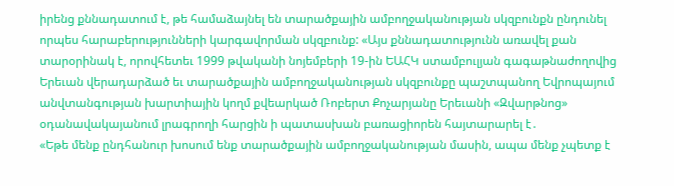իրենց քննադատում է, թե համաձայնել են տարածքային ամբողջականության սկզբունքն ընդունել որպես հարաբերությունների կարգավորման սկզբունք: «Այս քննադատությունն առավել քան տարօրինակ է, որովհետեւ 1999 թվականի նոյեմբերի 19-ին ԵԱՀԿ ստամբուլյան գագաթնաժողովից Երեւան վերադարձած եւ տարածքային ամբողջականության սկզբունքը պաշտպանող Եվրոպայում անվտանգության խարտիային կողմ քվեարկած Ռոբերտ Քոչարյանը Երեւանի «Զվարթնոց» օդանավակայանում լրագրողի հարցին ի պատասխան բառացիորեն հայտարարել է․
«Եթե մենք ընդհանուր խոսում ենք տարածքային ամբողջականության մասին, ապա մենք չպետք է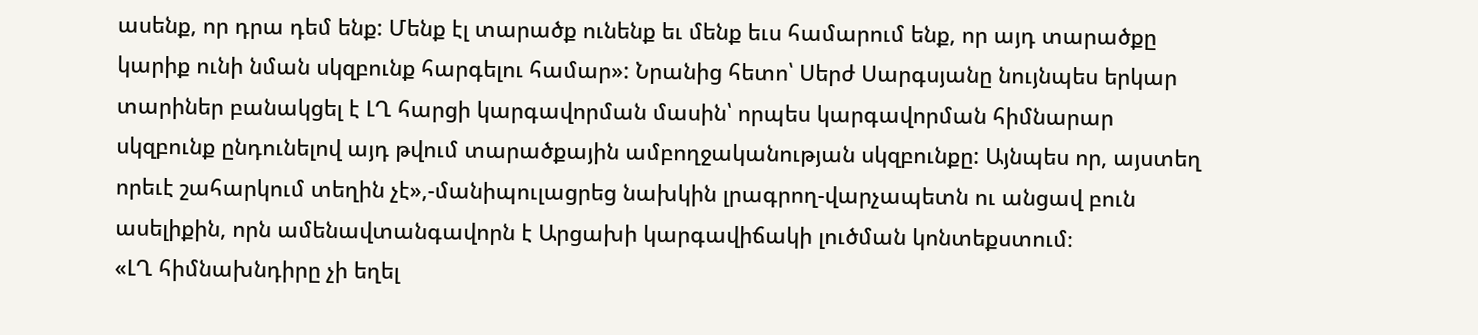ասենք, որ դրա դեմ ենք: Մենք էլ տարածք ունենք եւ մենք եւս համարում ենք, որ այդ տարածքը կարիք ունի նման սկզբունք հարգելու համար»: Նրանից հետո՝ Սերժ Սարգսյանը նույնպես երկար տարիներ բանակցել է ԼՂ հարցի կարգավորման մասին՝ որպես կարգավորման հիմնարար սկզբունք ընդունելով այդ թվում տարածքային ամբողջականության սկզբունքը: Այնպես որ, այստեղ որեւէ շահարկում տեղին չէ»,-մանիպուլացրեց նախկին լրագրող-վարչապետն ու անցավ բուն ասելիքին, որն ամենավտանգավորն է Արցախի կարգավիճակի լուծման կոնտեքստում։
«ԼՂ հիմնախնդիրը չի եղել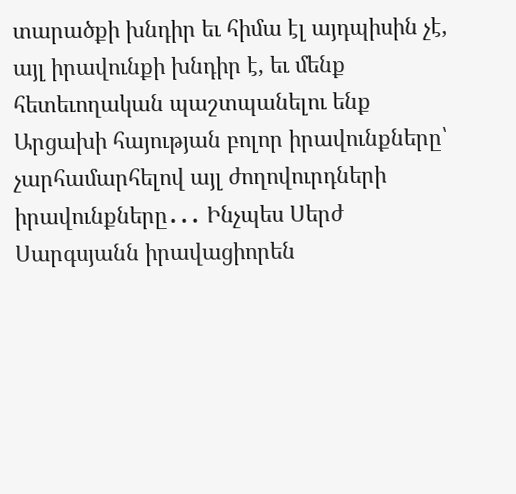տարածքի խնդիր եւ հիմա էլ այդպիսին չէ, այլ իրավունքի խնդիր է, եւ մենք հետեւողական պաշտպանելու ենք Արցախի հայության բոլոր իրավունքները՝ չարհամարհելով այլ ժողովուրդների իրավունքները․․․ Ինչպես Սերժ Սարգսյանն իրավացիորեն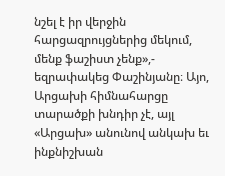նշել է իր վերջին հարցազրույցներից մեկում, մենք ֆաշիստ չենք»,- եզրափակեց Փաշինյանը։ Այո, Արցախի հիմնահարցը տարածքի խնդիր չէ, այլ «Արցախ» անունով անկախ եւ ինքնիշխան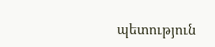պետություն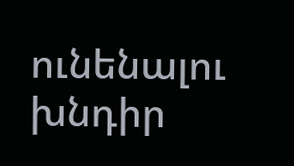ունենալու խնդիր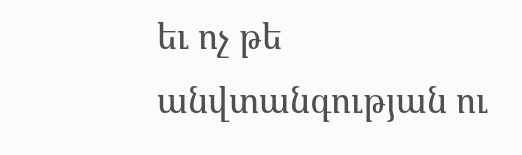եւ ոչ թե անվտանգության ու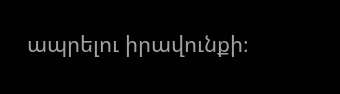ապրելու իրավունքի։